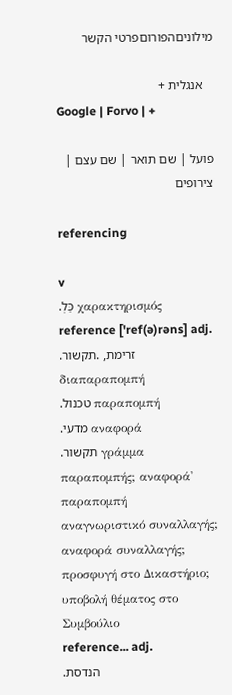מילוניםהפורוםפרטי הקשר

   אנגלית +
Google | Forvo | +

פועל | שם תואר | שם עצם | צירופים

referencing

v
.כַּלְ χαρακτηρισμός
reference ['ref(ə)rəns] adj.
.זרימת, .תקשור διαπαραπομπή
.טכנול παραπομπή
.מדעי αναφορά
.תקשור γράμμα παραπομπής; αναφορά' παραπομπή
αναγνωριστικό συναλλαγής; αναφορά συναλλαγής; προσφυγή στο Δικαστήριο; υποβολή θέματος στο Συμβούλιο
reference... adj.
.הנדסת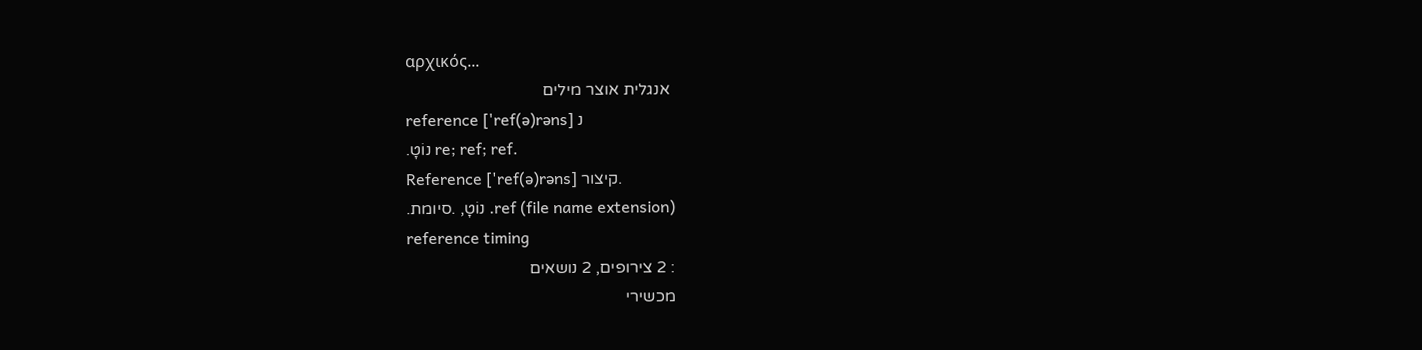αρχικός...
 אנגלית אוצר מילים
reference ['ref(ə)rəns] נ
.נוֹטָ re; ref; ref.
Reference ['ref(ə)rəns] קיצור.
.נוֹטָ, .סיומת .ref (file name extension)
reference timing
: 2 צירופים, 2 נושאים
מכשירי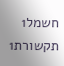חשמל1
תקשורת1